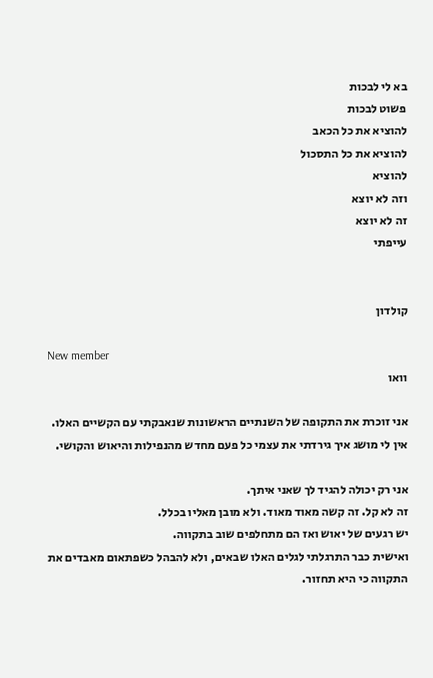בא לי לבכות
פשוט לבכות
להוציא את כל הכאב
להוציא את כל התסכול
להוציא
וזה לא יוצא
זה לא יוצא
עייפתי


קולדון

New member
וואו

אני זוכרת את התקופה של השנתיים הראשונות שנאבקתי עם הקשיים האלו.
אין לי מושג איך גירדתי את עצמי כל פעם מחדש מהנפילות והיאוש והקושי.

אני רק יכולה להגיד לך שאני איתך.
זה לא קל. זה קשה מאוד מאוד. ולא מובן מאליו בכלל.
יש רגעים של יאוש ואז הם מתחלפים שוב בתקווה.
ואישית כבר התרגלתי לגלים האלו שבאים, ולא להבהל כשפתאום מאבדים את התקווה כי היא תחזור.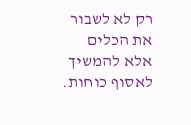רק לא לשבור את הכלים אלא להמשיך לאסוף כוחות.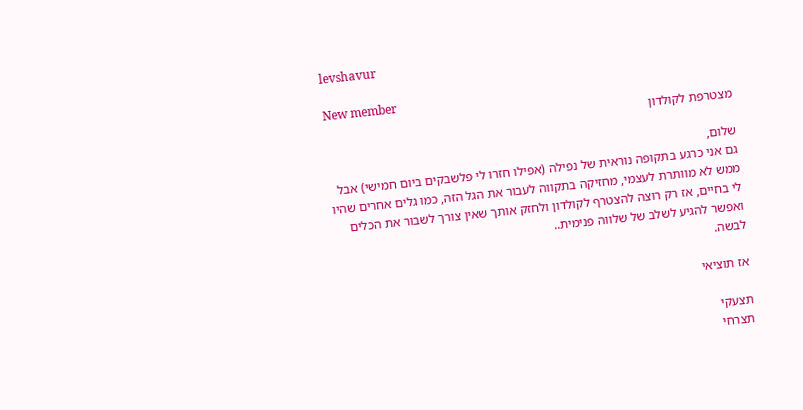levshavur

New member
מצטרפת לקולדון

שלום,
גם אני כרגע בתקופה נוראית של נפילה (אפילו חזרו לי פלשבקים ביום חמישי) אבל ממש לא מוותרת לעצמי, מחזיקה בתקווה לעבור את הגל הזה, כמו גלים אחרים שהיו לי בחיים, אז רק רוצה להצטרף לקולדון ולחזק אותך שאין צורך לשבור את הכלים ואפשר להגיע לשלב של שלווה פנימית..
לבשה.

אז תוציאי

תצעקי
תצרחי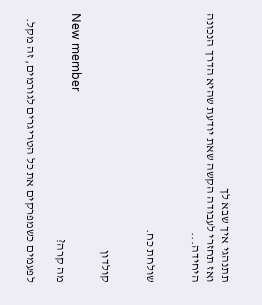תתנהגי איך שבא לך
ואז תחזרי לעבודה הקשה שאת יודעת שהיא הדרך הנכונה היחידה...


שולחת כח.


קולדון

New member
מה קרה?

לפעמים כשמפרקים את כל הטריגרים לגורמים, זה מקל.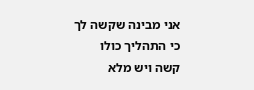אני מבינה שקשה לך כי התהליך כולו קשה ויש מלא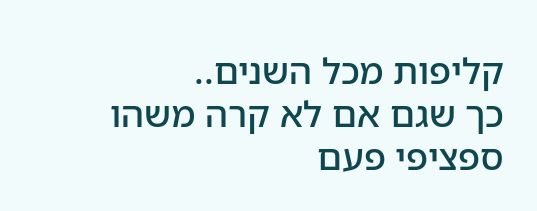קליפות מכל השנים..
כך שגם אם לא קרה משהו ספציפי פעם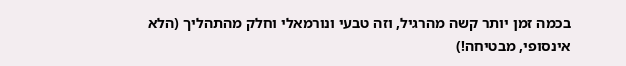בכמה זמן יותר קשה מהרגיל, וזה טבעי ונורמאלי וחלק מהתהליך (הלא אינסופי, מבטיחה!)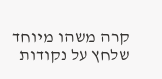קרה משהו מיוחד שלחץ על נקודות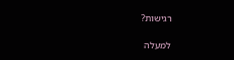רגישות?

למעלה